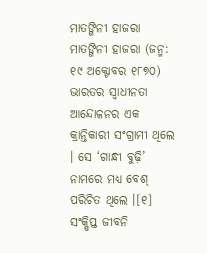ମାତଙ୍ଗିନୀ ହାଜରା
ମାତଙ୍ଗିନୀ ହାଜରା (ଜନ୍ମ: ୧୯ ଅକ୍ଟୋବର ୧୮୭୦) ଭାରତର ସ୍ଵାଧୀନତା ଆନ୍ଦୋଳନର ଏକ କ୍ରାନ୍ତିକାରୀ ସଂଗ୍ରାମୀ ଥିଲେ । ସେ ‘ଗାନ୍ଧୀ ବୁଢ଼ି’ ନାମରେ ମଧ୍ୟ ବେଶ୍ ପରିଚିତ ଥିଲେ ।[୧]
ସଂକ୍ଷିପ୍ତ ଜୀବନି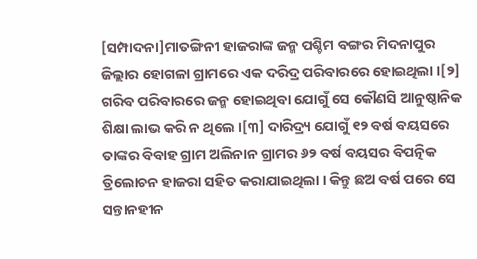[ସମ୍ପାଦନା]ମାତଙ୍ଗିନୀ ହାଜରାଙ୍କ ଜନ୍ମ ପଶ୍ଚିମ ବଙ୍ଗର ମିଦନାପୁର ଜିଲ୍ଲାର ହୋଗଳା ଗ୍ରାମରେ ଏକ ଦରିଦ୍ର ପରିବାରରେ ହୋଇଥିଲା ।[୨] ଗରିବ ପରିବାରରେ ଜନ୍ମ ହୋଇଥିବା ଯୋଗୁଁ ସେ କୌଣସି ଆନୁଷ୍ଠାନିକ ଶିକ୍ଷା ଲାଭ କରି ନ ଥିଲେ ।[୩] ଦାରିଦ୍ର୍ୟ ଯୋଗୁଁ ୧୨ ବର୍ଷ ବୟସରେ ତାଙ୍କର ବିବାହ ଗ୍ରାମ ଅଲିନାନ ଗ୍ରାମର ୬୨ ବର୍ଷ ବୟସର ବିପତ୍ନିକ ତ୍ରିଲୋଚନ ହାଜରା ସହିତ କରାଯାଇଥିଲା । କିନ୍ତୁ ଛଅ ବର୍ଷ ପରେ ସେ ସନ୍ତାନହୀନ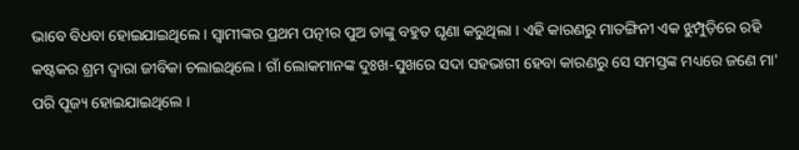ଭାବେ ବିଧବା ହୋଇଯାଇଥିଲେ । ସ୍ୱାମୀଙ୍କର ପ୍ରଥମ ପତ୍ନୀର ପୁଅ ତାଙ୍କୁ ବହୁତ ଘୃଣା କରୁଥିଲା । ଏହି କାରଣରୁ ମାତଙ୍ଗିନୀ ଏକ ଝୁମ୍ପୁଡ଼ିରେ ରହି କଷ୍ଟକର ଶ୍ରମ ଦ୍ୱାରା ଜୀବିକା ଚଲାଇଥିଲେ । ଗାଁ ଲୋକମାନଙ୍କ ଦୁଃଖ-ସୁଖରେ ସଦା ସହଭାଗୀ ହେବା କାରଣରୁ ସେ ସମସ୍ତଙ୍କ ମଧ୍ୟରେ ଜଣେ ମା' ପରି ପୂଜ୍ୟ ହୋଇଯାଇଥିଲେ ।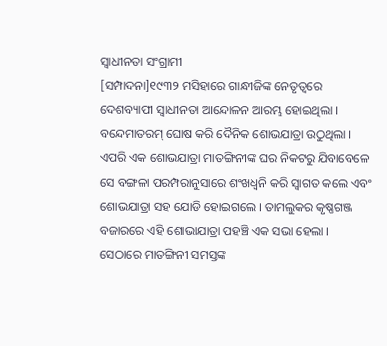ସ୍ଵାଧୀନତା ସଂଗ୍ରାମୀ
[ସମ୍ପାଦନା]୧୯୩୨ ମସିହାରେ ଗାନ୍ଧୀଜିଙ୍କ ନେତୃତ୍ୱରେ ଦେଶବ୍ୟାପୀ ସ୍ୱାଧୀନତା ଆନ୍ଦୋଳନ ଆରମ୍ଭ ହୋଇଥିଲା । ବନ୍ଦେମାତରମ୍ ଘୋଷ କରି ଦୈନିକ ଶୋଭଯାତ୍ରା ଉଠୁଥିଲା । ଏପରି ଏକ ଶୋଭଯାତ୍ରା ମାତଙ୍ଗିନୀଙ୍କ ଘର ନିକଟରୁ ଯିବାବେଳେ ସେ ବଙ୍ଗଳା ପରମ୍ପରାନୁସାରେ ଶଂଖଧ୍ୱନି କରି ସ୍ୱାଗତ କଲେ ଏବଂ ଶୋଭଯାତ୍ରା ସହ ଯୋଡି ହୋଇଗଲେ । ତାମଲୁକର କୃଷ୍ଣଗଞ୍ଜ ବଜାରରେ ଏହି ଶୋଭାଯାତ୍ରା ପହଞ୍ଚି ଏକ ସଭା ହେଲା । ସେଠାରେ ମାତଙ୍ଗିନୀ ସମସ୍ତଙ୍କ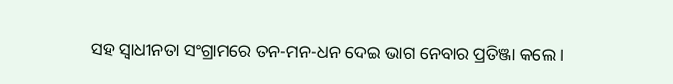ସହ ସ୍ୱାଧୀନତା ସଂଗ୍ରାମରେ ତନ-ମନ-ଧନ ଦେଇ ଭାଗ ନେବାର ପ୍ରତିଞ୍ଜା କଲେ ।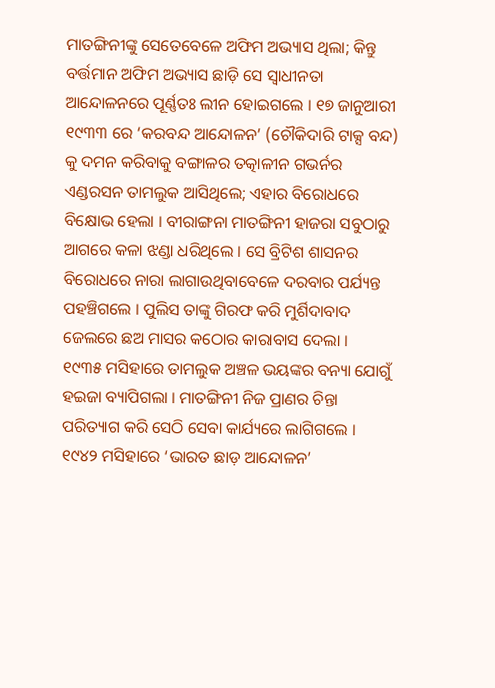ମାତଙ୍ଗିନୀଙ୍କୁ ସେତେବେଳେ ଅଫିମ ଅଭ୍ୟାସ ଥିଲା; କିନ୍ତୁ ବର୍ତ୍ତମାନ ଅଫିମ ଅଭ୍ୟାସ ଛାଡ଼ି ସେ ସ୍ୱାଧୀନତା ଆନ୍ଦୋଳନରେ ପୂର୍ଣ୍ଣତଃ ଲୀନ ହୋଇଗଲେ । ୧୭ ଜାନୁଆରୀ ୧୯୩୩ ରେ ‘କରବନ୍ଦ ଆନ୍ଦୋଳନ’ (ଚୌକିଦାରି ଟାକ୍ସ ବନ୍ଦ) କୁ ଦମନ କରିବାକୁ ବଙ୍ଗାଳର ତତ୍କାଳୀନ ଗଭର୍ନର ଏଣ୍ଡରସନ ତାମଲୁକ ଆସିଥିଲେ; ଏହାର ବିରୋଧରେ ବିକ୍ଷୋଭ ହେଲା । ବୀରାଙ୍ଗନା ମାତଙ୍ଗିନୀ ହାଜରା ସବୁଠାରୁ ଆଗରେ କଳା ଝଣ୍ଡା ଧରିଥିଲେ । ସେ ବ୍ରିଟିଶ ଶାସନର ବିରୋଧରେ ନାରା ଲାଗାଉଥିବାବେଳେ ଦରବାର ପର୍ଯ୍ୟନ୍ତ ପହଞ୍ଚିଗଲେ । ପୁଲିସ ତାଙ୍କୁ ଗିରଫ କରି ମୁର୍ଶିଦାବାଦ ଜେଲରେ ଛଅ ମାସର କଠୋର କାରାବାସ ଦେଲା ।
୧୯୩୫ ମସିହାରେ ତାମଲୁକ ଅଞ୍ଚଳ ଭୟଙ୍କର ବନ୍ୟା ଯୋଗୁଁ ହଇଜା ବ୍ୟାପିଗଲା । ମାତଙ୍ଗିନୀ ନିଜ ପ୍ରାଣର ଚିନ୍ତା ପରିତ୍ୟାଗ କରି ସେଠି ସେବା କାର୍ଯ୍ୟରେ ଲାଗିଗଲେ । ୧୯୪୨ ମସିହାରେ ‘ଭାରତ ଛାଡ଼ ଆନ୍ଦୋଳନ’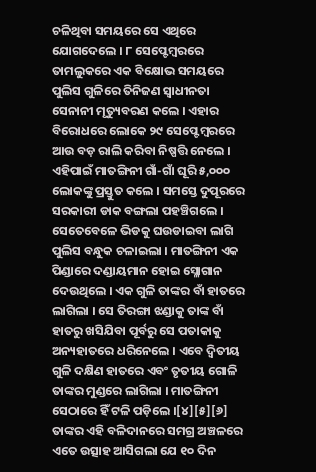ଚଳିଥିବା ସମୟରେ ସେ ଏଥିରେ ଯୋଗଦେଲେ । ୮ ସେପ୍ଟେମ୍ବରରେ ତାମଲୁକରେ ଏକ ବିକ୍ଷୋଭ ସମୟରେ ପୁଲିସ ଗୁଳିରେ ତିନିଜଣ ସ୍ୱାଧୀନତା ସେନାନୀ ମୃତ୍ୟୁବରଣ କଲେ । ଏହାର ବିରୋଧରେ ଲୋକେ ୨୯ ସେପ୍ଟେମ୍ବରରେ ଆଉ ବଡ଼ ରାଲି କରିବା ନିଷ୍ପତ୍ତି ନେଲେ । ଏହିପାଇଁ ମାତଙ୍ଗିନୀ ଗାଁ-ଗାଁ ଘୂରି ୫,୦୦୦ ଲୋକଙ୍କୁ ପ୍ରସ୍ତୁତ କଲେ । ସମସ୍ତେ ଦୁପୂରରେ ସରକାରୀ ଡାକ ବଙ୍ଗଲା ପହଞ୍ଚିଗଲେ । ସେତେବେଳେ ଭିଡକୁ ଘଉଡାଇବା ଲାଗି ପୁଲିସ ବନ୍ଧୁକ ଚଳାଇଲା । ମାତଙ୍ଗିନୀ ଏକ ପିଣ୍ଡାରେ ଦଣ୍ଡାୟମାନ ହୋଇ ସ୍ଳୋଗାନ ଦେଉଥିଲେ । ଏକ ଗୁଳି ତାଙ୍କର ବାଁ ହାତରେ ଲାଗିଲା । ସେ ତିରଙ୍ଗା ଝଣ୍ଡାକୁ ତାଙ୍କ ବାଁ ହାତରୁ ଖସିଯିବା ପୂର୍ବରୁ ସେ ପତାକାକୁ ଅନ୍ୟହାତରେ ଧରିନେଲେ । ଏବେ ଦ୍ୱିତୀୟ ଗୁଳି ଦକ୍ଷିଣ ହାତରେ ଏବଂ ତୃତୀୟ ଗୋଳି ତାଙ୍କର ମୁଣ୍ଡରେ ଲାଗିଲା । ମାତଙ୍ଗିନୀ ସେଠାରେ ହିଁ ଟଳି ପଡ଼ିଲେ ।[୪][୫][୬]
ତାଙ୍କର ଏହି ବଳିଦାନରେ ସମଗ୍ର ଅଞ୍ଚଳରେ ଏତେ ଉତ୍ସାହ ଆସିଗଲା ଯେ ୧୦ ଦିନ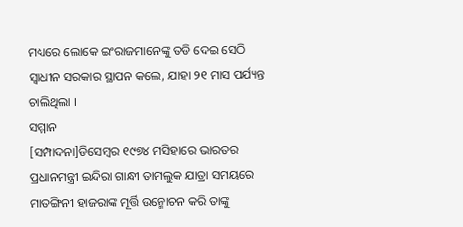ମଧ୍ୟରେ ଲୋକେ ଇଂରାଜମାନେଙ୍କୁ ତଡି ଦେଇ ସେଠି ସ୍ୱାଧୀନ ସରକାର ସ୍ଥାପନ କଲେ, ଯାହା ୨୧ ମାସ ପର୍ଯ୍ୟନ୍ତ ଚାଲିଥିଲା ।
ସମ୍ମାନ
[ସମ୍ପାଦନା]ଡିସେମ୍ବର ୧୯୭୪ ମସିହାରେ ଭାରତର ପ୍ରଧାନମନ୍ତ୍ରୀ ଇନ୍ଦିରା ଗାନ୍ଧୀ ତାମଲୁକ ଯାତ୍ରା ସମୟରେ ମାତଙ୍ଗିନୀ ହାଜରାଙ୍କ ମୂର୍ତ୍ତି ଉନ୍ମୋଚନ କରି ତାଙ୍କୁ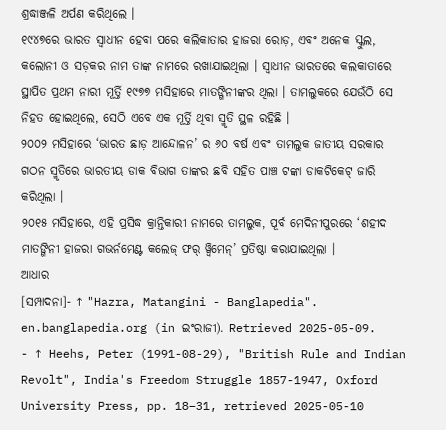ଶ୍ରଦ୍ଧାଞ୍ଜଳି ଅର୍ପଣ କରିଥିଲେ ।
୧୯୪୭ରେ ଭାରତ ସ୍ୱାଧୀନ ହେବା ପରେ କଲିକାତାର ହାଜରା ରୋଡ଼, ଏବଂ ଅନେକ ସ୍କୁଲ, କଲୋନୀ ଓ ସଡ଼କର ନାମ ତାଙ୍କ ନାମରେ ରଖାଯାଇଥିଲା । ସ୍ୱାଧୀନ ଭାରତରେ କଲକାତାରେ ସ୍ଥାପିତ ପ୍ରଥମ ନାରୀ ମୂର୍ତ୍ତି ୧୯୭୭ ମସିହାରେ ମାତଙ୍ଗିନୀଙ୍କର ଥିଲା । ତାମଲୁକରେ ଯେଉଁଠି ସେ ନିହତ ହୋଇଥିଲେ, ସେଠି ଏବେ ଏକ ମୂର୍ତ୍ତି ଥିବା ସ୍ମୃତି ସ୍ଥଳ ରହିଛି ।
୨୦୦୨ ମସିହାରେ ‘ଭାରତ ଛାଡ଼ ଆନ୍ଦୋଳନ’ ର ୬୦ ବର୍ଷ ଏବଂ ତାମଲୁକ ଜାତୀୟ ସରକାର ଗଠନ ସ୍ମୃତିରେ ଭାରତୀୟ ଡାକ ବିଭାଗ ତାଙ୍କର ଛବି ସହିତ ପାଞ୍ଚ ଟଙ୍କା ଡାକଟିକେଟ୍ ଜାରି କରିଥିଲା ।
୨୦୧୫ ମସିହାରେ, ଏହି ପ୍ରସିଦ୍ଧ କ୍ରାନ୍ତିକାରୀ ନାମରେ ତାମଲୁକ, ପୂର୍ବ ମେଦିନୀପୁରରେ ‘ଶହୀଦ ମାତଙ୍ଗିନୀ ହାଜରା ଗଭର୍ନମେଣ୍ଟ କଲେଜ୍ ଫର୍ ୱ୍ୱିମେନ୍’ ପ୍ରତିଷ୍ଠା କରାଯାଇଥିଲା ।
ଆଧାର
[ସମ୍ପାଦନା]- ↑ "Hazra, Matangini - Banglapedia". en.banglapedia.org (in ଇଂରାଜୀ). Retrieved 2025-05-09.
- ↑ Heehs, Peter (1991-08-29), "British Rule and Indian Revolt", India's Freedom Struggle 1857-1947, Oxford University Press, pp. 18–31, retrieved 2025-05-10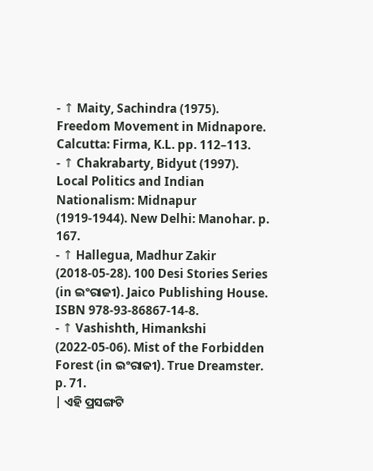- ↑ Maity, Sachindra (1975). Freedom Movement in Midnapore. Calcutta: Firma, K.L. pp. 112–113.
- ↑ Chakrabarty, Bidyut (1997). Local Politics and Indian Nationalism: Midnapur (1919-1944). New Delhi: Manohar. p. 167.
- ↑ Hallegua, Madhur Zakir (2018-05-28). 100 Desi Stories Series (in ଇଂରାଜୀ). Jaico Publishing House. ISBN 978-93-86867-14-8.
- ↑ Vashishth, Himankshi (2022-05-06). Mist of the Forbidden Forest (in ଇଂରାଜୀ). True Dreamster. p. 71.
| ଏହି ପ୍ରସଙ୍ଗଟି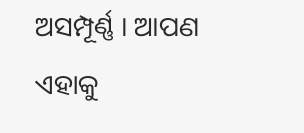ଅସମ୍ପୂର୍ଣ୍ଣ । ଆପଣ ଏହାକୁ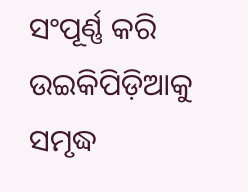ସଂପୂର୍ଣ୍ଣ କରି ଉଇକିପିଡ଼ିଆକୁ ସମୃଦ୍ଧ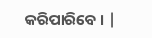କରିପାରିବେ । |